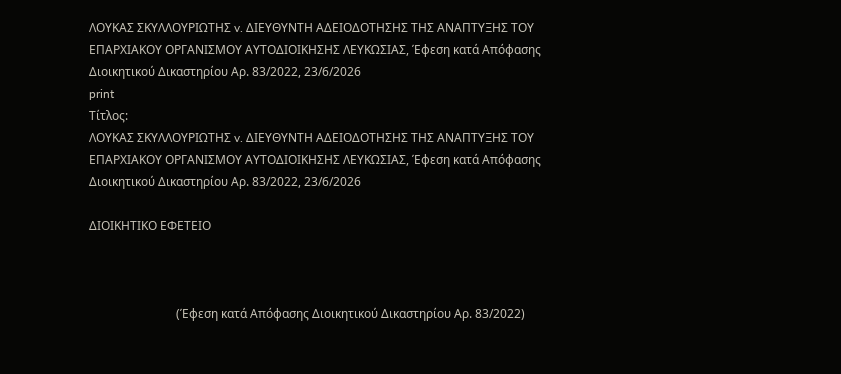ΛΟΥΚΑΣ ΣΚΥΛΛΟΥΡΙΩΤΗΣ v. ΔΙΕΥΘΥΝΤΗ ΑΔΕΙΟΔΟΤΗΣΗΣ ΤΗΣ ΑΝΑΠΤΥΞΗΣ ΤΟΥ ΕΠΑΡΧΙΑΚΟΥ ΟΡΓΑΝΙΣΜΟΥ ΑΥΤΟΔΙΟΙΚΗΣΗΣ ΛΕΥΚΩΣΙΑΣ, Έφεση κατά Απόφασης Διοικητικού Δικαστηρίου Αρ. 83/2022, 23/6/2026
print
Τίτλος:
ΛΟΥΚΑΣ ΣΚΥΛΛΟΥΡΙΩΤΗΣ v. ΔΙΕΥΘΥΝΤΗ ΑΔΕΙΟΔΟΤΗΣΗΣ ΤΗΣ ΑΝΑΠΤΥΞΗΣ ΤΟΥ ΕΠΑΡΧΙΑΚΟΥ ΟΡΓΑΝΙΣΜΟΥ ΑΥΤΟΔΙΟΙΚΗΣΗΣ ΛΕΥΚΩΣΙΑΣ, Έφεση κατά Απόφασης Διοικητικού Δικαστηρίου Αρ. 83/2022, 23/6/2026

ΔΙΟΙΚΗΤΙΚΟ ΕΦΕΤΕΙΟ



                             (Έφεση κατά Απόφασης Διοικητικού Δικαστηρίου Αρ. 83/2022)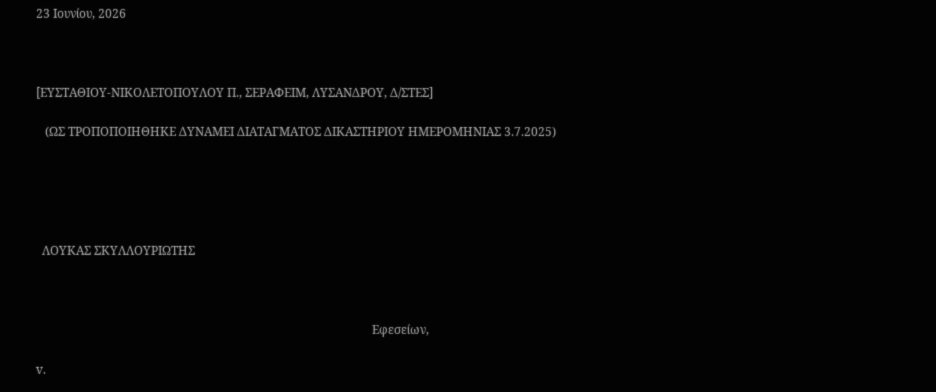23 Ιουνίου, 2026



[ΕΥΣΤΑΘΙΟΥ-ΝΙΚΟΛΕΤΟΠΟΥΛΟΥ Π., ΣΕΡΑΦΕΙΜ, ΛΥΣΑΝΔΡΟΥ, Δ/ΣΤΕΣ]

   (ΩΣ ΤΡΟΠΟΠΟΙΗΘΗΚΕ ΔΥΝΑΜΕΙ ΔΙΑΤΑΓΜΑΤΟΣ ΔΙΚΑΣΤΗΡΙΟΥ ΗΜΕΡΟΜΗΝΙΑΣ 3.7.2025)





  ΛΟΥΚΑΣ ΣΚΥΛΛΟΥΡΙΩΤΗΣ



                                                                                                                Εφεσείων,

v.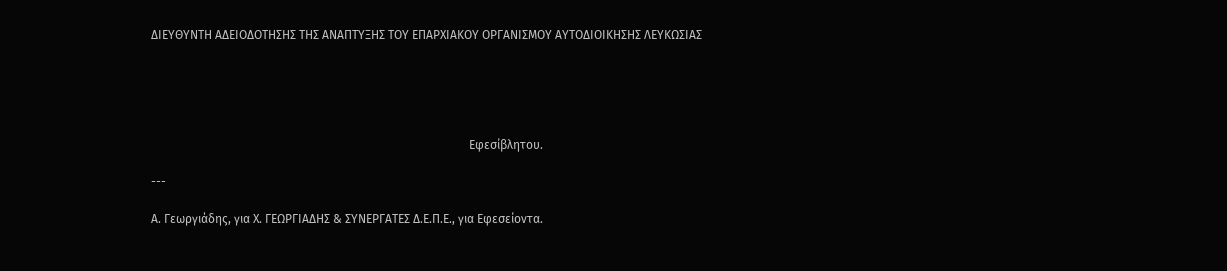ΔΙΕΥΘΥΝΤΗ ΑΔΕΙΟΔΟΤΗΣΗΣ ΤΗΣ ΑΝΑΠΤΥΞΗΣ ΤΟΥ ΕΠΑΡΧΙΑΚΟΥ ΟΡΓΑΝΙΣΜΟΥ ΑΥΤΟΔΙΟΙΚΗΣΗΣ ΛΕΥΚΩΣΙΑΣ





                                                                                                          Εφεσίβλητου.

---

Α. Γεωργιάδης, για Χ. ΓΕΩΡΓΙΑΔΗΣ & ΣΥΝΕΡΓΑΤΕΣ Δ.Ε.Π.Ε., για Εφεσείοντα.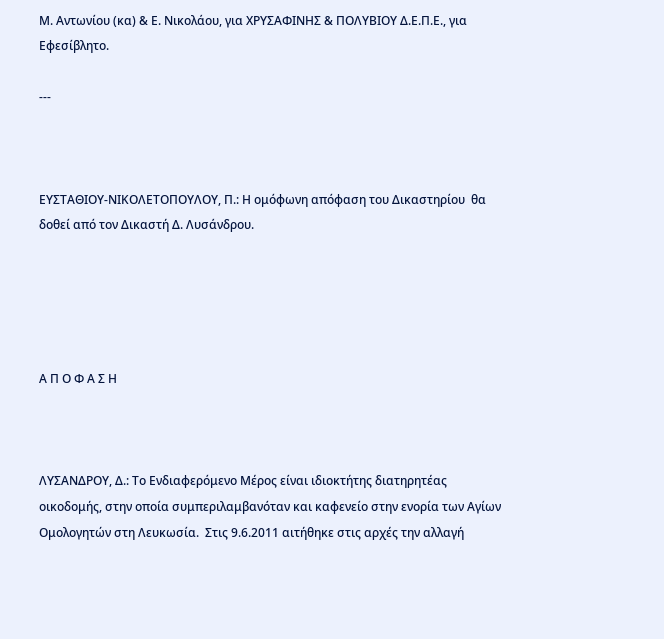Μ. Αντωνίου (κα) & Ε. Νικολάου, για ΧΡΥΣΑΦΙΝΗΣ & ΠΟΛΥΒΙΟΥ Δ.Ε.Π.Ε., για Εφεσίβλητο.

---



ΕΥΣΤΑΘΙΟΥ-ΝΙΚΟΛΕΤΟΠΟΥΛΟΥ, Π.: Η ομόφωνη απόφαση του Δικαστηρίου  θα δοθεί από τον Δικαστή Δ. Λυσάνδρου.





Α Π Ο Φ Α Σ Η



ΛΥΣΑΝΔΡΟΥ, Δ.: Το Ενδιαφερόμενο Μέρος είναι ιδιοκτήτης διατηρητέας οικοδομής, στην οποία συμπεριλαμβανόταν και καφενείο στην ενορία των Αγίων Ομολογητών στη Λευκωσία.  Στις 9.6.2011 αιτήθηκε στις αρχές την αλλαγή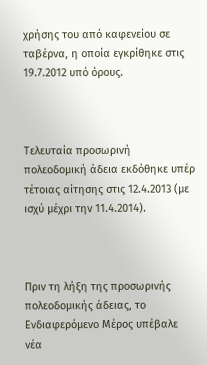χρήσης του από καφενείου σε ταβέρνα, η οποία εγκρίθηκε στις 19.7.2012 υπό όρους.



Τελευταία προσωρινή πολεοδομική άδεια εκδόθηκε υπέρ τέτοιας αίτησης στις 12.4.2013 (με ισχύ μέχρι την 11.4.2014).



Πριν τη λήξη της προσωρινής πολεοδομικής άδειας, το Ενδιαφερόμενο Μέρος υπέβαλε νέα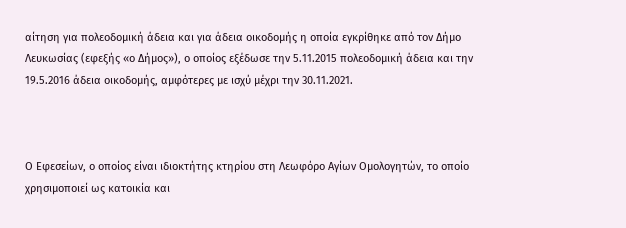αίτηση για πολεοδομική άδεια και για άδεια οικοδομής η οποία εγκρίθηκε από τον Δήμο Λευκωσίας (εφεξής «ο Δήμος»), ο οποίος εξέδωσε την 5.11.2015 πολεοδομική άδεια και την 19.5.2016 άδεια οικοδομής, αμφότερες με ισχύ μέχρι την 30.11.2021.



Ο Εφεσείων, ο οποίος είναι ιδιοκτήτης κτηρίου στη Λεωφόρο Αγίων Ομολογητών, το οποίο χρησιμοποιεί ως κατοικία και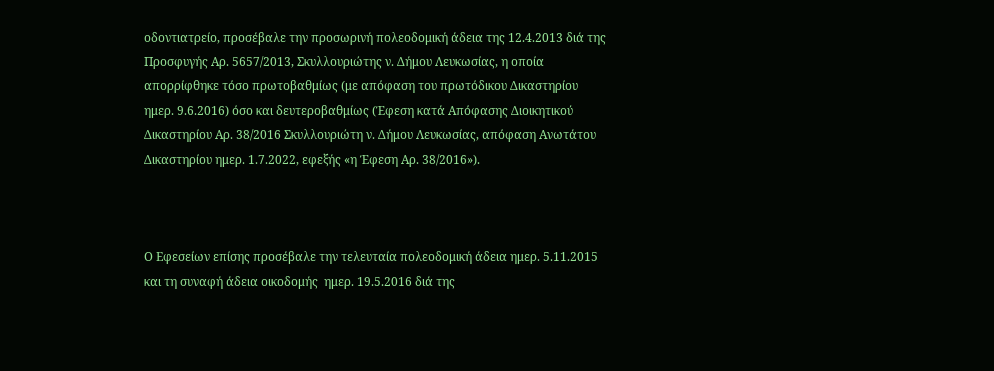οδοντιατρείο, προσέβαλε την προσωρινή πολεοδομική άδεια της 12.4.2013 διά της Προσφυγής Αρ. 5657/2013, Σκυλλουριώτης ν. Δήμου Λευκωσίας, η οποία απορρίφθηκε τόσο πρωτοβαθμίως (με απόφαση του πρωτόδικου Δικαστηρίου ημερ. 9.6.2016) όσο και δευτεροβαθμίως (Έφεση κατά Απόφασης Διοικητικού Δικαστηρίου Αρ. 38/2016 Σκυλλουριώτη ν. Δήμου Λευκωσίας, απόφαση Ανωτάτου Δικαστηρίου ημερ. 1.7.2022, εφεξής «η Έφεση Αρ. 38/2016»).



Ο Εφεσείων επίσης προσέβαλε την τελευταία πολεοδομική άδεια ημερ. 5.11.2015 και τη συναφή άδεια οικοδομής  ημερ. 19.5.2016 διά της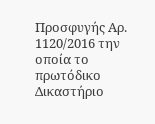Προσφυγής Αρ. 1120/2016 την οποία το πρωτόδικο Δικαστήριο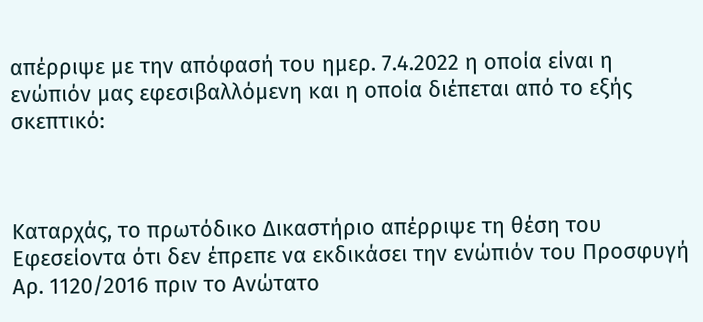απέρριψε με την απόφασή του ημερ. 7.4.2022 η οποία είναι η ενώπιόν μας εφεσιβαλλόμενη και η οποία διέπεται από το εξής σκεπτικό:



Καταρχάς, το πρωτόδικο Δικαστήριο απέρριψε τη θέση του Εφεσείοντα ότι δεν έπρεπε να εκδικάσει την ενώπιόν του Προσφυγή Αρ. 1120/2016 πριν το Ανώτατο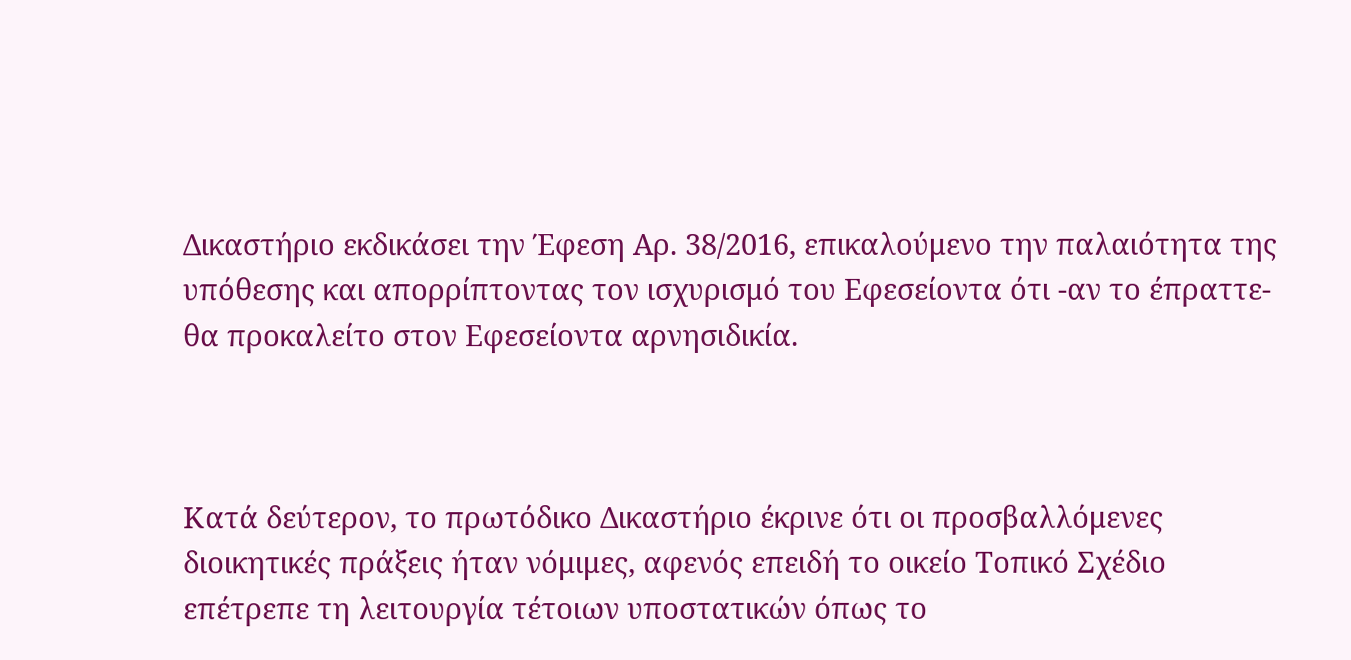Δικαστήριο εκδικάσει την Έφεση Αρ. 38/2016, επικαλούμενο την παλαιότητα της υπόθεσης και απορρίπτοντας τον ισχυρισμό του Εφεσείοντα ότι -αν το έπραττε- θα προκαλείτο στον Εφεσείοντα αρνησιδικία.



Κατά δεύτερον, το πρωτόδικο Δικαστήριο έκρινε ότι οι προσβαλλόμενες διοικητικές πράξεις ήταν νόμιμες, αφενός επειδή το οικείο Τοπικό Σχέδιο επέτρεπε τη λειτουργία τέτοιων υποστατικών όπως το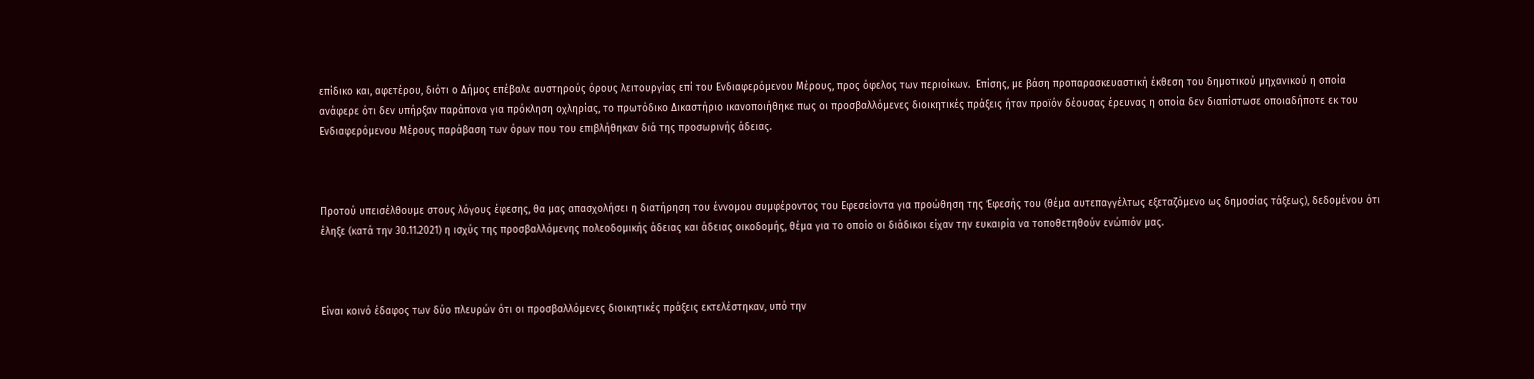επίδικο και, αφετέρου, διότι ο Δήμος επέβαλε αυστηρούς όρους λειτουργίας επί του Ενδιαφερόμενου Μέρους, προς όφελος των περιοίκων.  Επίσης, με βάση προπαρασκευαστική έκθεση του δημοτικού μηχανικού η οποία ανάφερε ότι δεν υπήρξαν παράπονα για πρόκληση οχληρίας, το πρωτόδικο Δικαστήριο ικανοποιήθηκε πως οι προσβαλλόμενες διοικητικές πράξεις ήταν προϊόν δέουσας έρευνας η οποία δεν διαπίστωσε οποιαδήποτε εκ του Ενδιαφερόμενου Μέρους παράβαση των όρων που του επιβλήθηκαν διά της προσωρινής άδειας.



Προτού υπεισέλθουμε στους λόγους έφεσης, θα μας απασχολήσει η διατήρηση του έννομου συμφέροντος του Εφεσείοντα για προώθηση της Έφεσής του (θέμα αυτεπαγγέλτως εξεταζόμενο ως δημοσίας τάξεως), δεδομένου ότι έληξε (κατά την 30.11.2021) η ισχύς της προσβαλλόμενης πολεοδομικής άδειας και άδειας οικοδομής, θέμα για το οποίο οι διάδικοι είχαν την ευκαιρία να τοποθετηθούν ενώπιόν μας.



Είναι κοινό έδαφος των δύο πλευρών ότι οι προσβαλλόμενες διοικητικές πράξεις εκτελέστηκαν, υπό την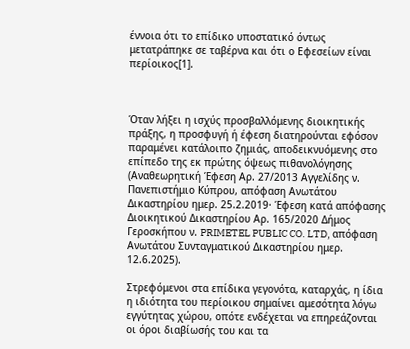έννοια ότι το επίδικο υποστατικό όντως μετατράπηκε σε ταβέρνα και ότι ο Εφεσείων είναι περίοικος[1].



Όταν λήξει η ισχύς προσβαλλόμενης διοικητικής πράξης, η προσφυγή ή έφεση διατηρούνται εφόσον παραμένει κατάλοιπο ζημιάς, αποδεικνυόμενης στο επίπεδο της εκ πρώτης όψεως πιθανολόγησης (Αναθεωρητική Έφεση Αρ. 27/2013 Αγγελίδης ν. Πανεπιστήμιο Κύπρου, απόφαση Ανωτάτου Δικαστηρίου ημερ. 25.2.2019· Έφεση κατά απόφασης Διοικητικού Δικαστηρίου Αρ. 165/2020 Δήμος Γεροσκήπου ν. PRIMETEL PUBLIC CO. LTD, απόφαση Ανωτάτου Συνταγματικού Δικαστηρίου ημερ. 12.6.2025).

Στρεφόμενοι στα επίδικα γεγονότα, καταρχάς, η ίδια η ιδιότητα του περίοικου σημαίνει αμεσότητα λόγω εγγύτητας χώρου, οπότε ενδέχεται να επηρεάζονται οι όροι διαβίωσής του και τα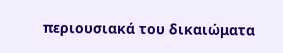περιουσιακά του δικαιώματα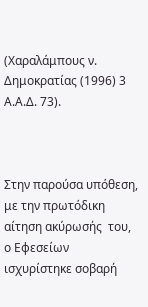(Χαραλάμπους ν. Δημοκρατίας (1996) 3 Α.Α.Δ. 73).



Στην παρούσα υπόθεση, με την πρωτόδικη αίτηση ακύρωσής  του, ο Εφεσείων ισχυρίστηκε σοβαρή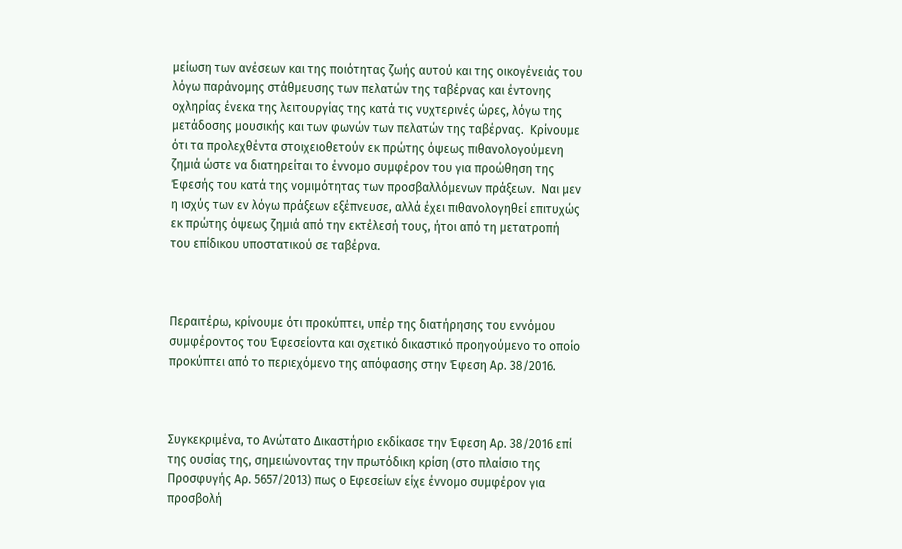μείωση των ανέσεων και της ποιότητας ζωής αυτού και της οικογένειάς του λόγω παράνομης στάθμευσης των πελατών της ταβέρνας και έντονης οχληρίας ένεκα της λειτουργίας της κατά τις νυχτερινές ώρες, λόγω της μετάδοσης μουσικής και των φωνών των πελατών της ταβέρνας.  Κρίνουμε ότι τα προλεχθέντα στοιχειοθετούν εκ πρώτης όψεως πιθανολογούμενη ζημιά ώστε να διατηρείται το έννομο συμφέρον του για προώθηση της Έφεσής του κατά της νομιμότητας των προσβαλλόμενων πράξεων.  Ναι μεν η ισχύς των εν λόγω πράξεων εξέπνευσε, αλλά έχει πιθανολογηθεί επιτυχώς εκ πρώτης όψεως ζημιά από την εκτέλεσή τους, ήτοι από τη μετατροπή του επίδικου υποστατικού σε ταβέρνα.



Περαιτέρω, κρίνουμε ότι προκύπτει, υπέρ της διατήρησης του εννόμου συμφέροντος του Έφεσείοντα και σχετικό δικαστικό προηγούμενο το οποίο προκύπτει από το περιεχόμενο της απόφασης στην Έφεση Αρ. 38/2016.



Συγκεκριμένα, το Ανώτατο Δικαστήριο εκδίκασε την Έφεση Αρ. 38/2016 επί της ουσίας της, σημειώνοντας την πρωτόδικη κρίση (στο πλαίσιο της Προσφυγής Αρ. 5657/2013) πως ο Εφεσείων είχε έννομο συμφέρον για προσβολή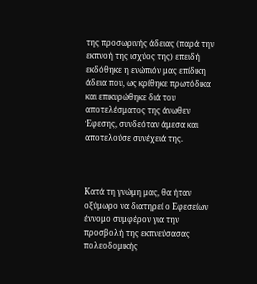της προσωρινής άδειας (παρά την εκπνοή της ισχύος της) επειδή εκδόθηκε η ενώπιόν μας επίδικη άδεια που, ως κρίθηκε πρωτόδικα και επικυρώθηκε διά του αποτελέσματος της άνωθεν Έφεσης, συνδεόταν άμεσα και αποτελούσε συνέχειά της.



Κατά τη γνώμη μας, θα ήταν οξύμωρο να διατηρεί ο Εφεσείων έννομο συμφέρον για την προσβολή της εκπνεύσασας πολεοδομικής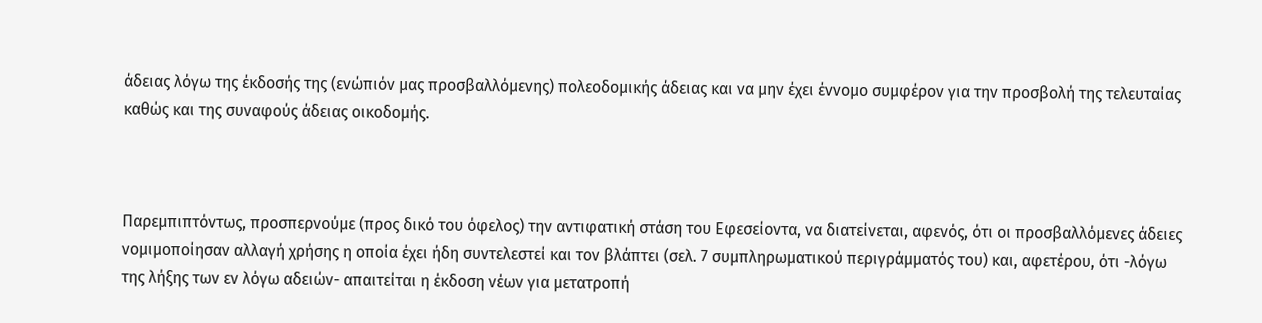άδειας λόγω της έκδοσής της (ενώπιόν μας προσβαλλόμενης) πολεοδομικής άδειας και να μην έχει έννομο συμφέρον για την προσβολή της τελευταίας καθώς και της συναφούς άδειας οικοδομής.



Παρεμπιπτόντως, προσπερνούμε (προς δικό του όφελος) την αντιφατική στάση του Εφεσείοντα, να διατείνεται, αφενός, ότι οι προσβαλλόμενες άδειες νομιμοποίησαν αλλαγή χρήσης η οποία έχει ήδη συντελεστεί και τον βλάπτει (σελ. 7 συμπληρωματικού περιγράμματός του) και, αφετέρου, ότι -λόγω της λήξης των εν λόγω αδειών- απαιτείται η έκδοση νέων για μετατροπή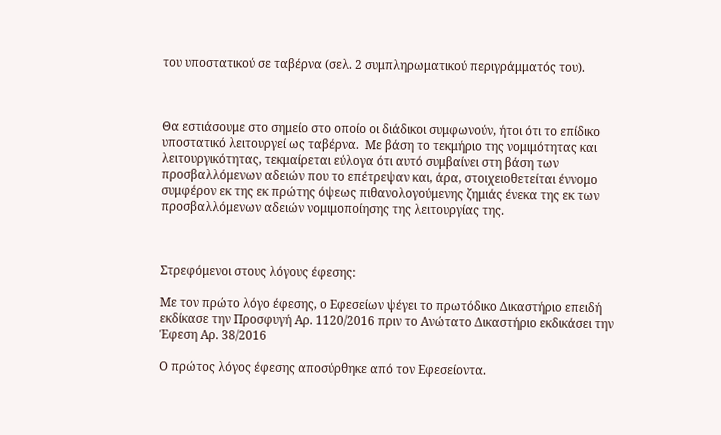του υποστατικού σε ταβέρνα (σελ. 2 συμπληρωματικού περιγράμματός του).



Θα εστιάσουμε στο σημείο στο οποίο οι διάδικοι συμφωνούν, ήτοι ότι το επίδικο υποστατικό λειτουργεί ως ταβέρνα.  Με βάση το τεκμήριο της νομιμότητας και λειτουργικότητας, τεκμαίρεται εύλογα ότι αυτό συμβαίνει στη βάση των προσβαλλόμενων αδειών που το επέτρεψαν και, άρα, στοιχειοθετείται έννομο συμφέρον εκ της εκ πρώτης όψεως πιθανολογούμενης ζημιάς ένεκα της εκ των προσβαλλόμενων αδειών νομιμοποίησης της λειτουργίας της.



Στρεφόμενοι στους λόγους έφεσης:

Με τον πρώτο λόγο έφεσης, ο Εφεσείων ψέγει το πρωτόδικο Δικαστήριο επειδή εκδίκασε την Προσφυγή Αρ. 1120/2016 πριν το Ανώτατο Δικαστήριο εκδικάσει την Έφεση Αρ. 38/2016

Ο πρώτος λόγος έφεσης αποσύρθηκε από τον Εφεσείοντα.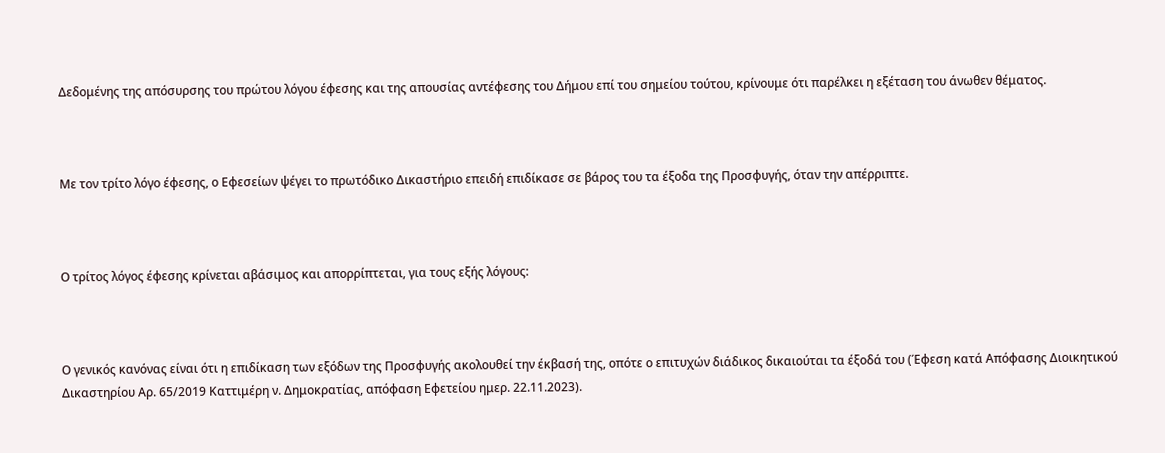Δεδομένης της απόσυρσης του πρώτου λόγου έφεσης και της απουσίας αντέφεσης του Δήμου επί του σημείου τούτου, κρίνουμε ότι παρέλκει η εξέταση του άνωθεν θέματος.



Με τον τρίτο λόγο έφεσης, ο Εφεσείων ψέγει το πρωτόδικο Δικαστήριο επειδή επιδίκασε σε βάρος του τα έξοδα της Προσφυγής, όταν την απέρριπτε.



Ο τρίτος λόγος έφεσης κρίνεται αβάσιμος και απορρίπτεται, για τους εξής λόγους:



Ο γενικός κανόνας είναι ότι η επιδίκαση των εξόδων της Προσφυγής ακολουθεί την έκβασή της, οπότε ο επιτυχών διάδικος δικαιούται τα έξοδά του (Έφεση κατά Απόφασης Διοικητικού Δικαστηρίου Αρ. 65/2019 Καττιμέρη ν. Δημοκρατίας, απόφαση Εφετείου ημερ. 22.11.2023).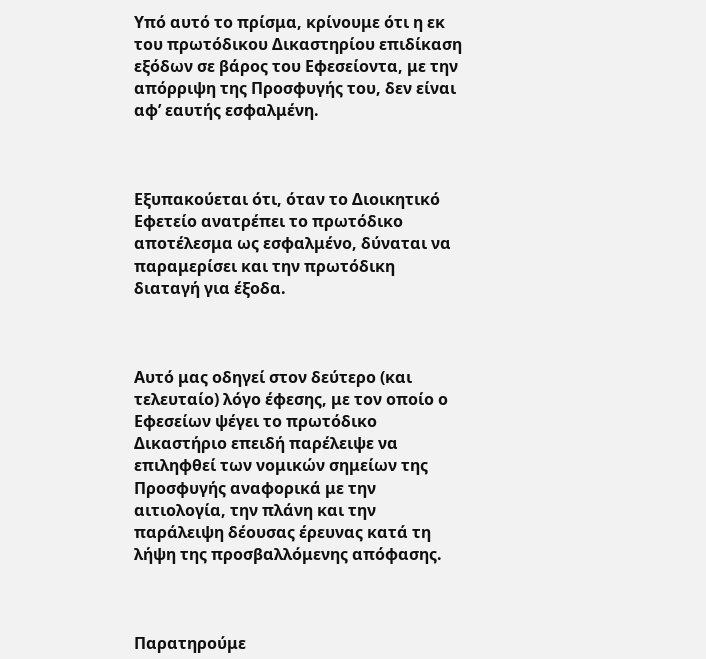Υπό αυτό το πρίσμα, κρίνουμε ότι η εκ του πρωτόδικου Δικαστηρίου επιδίκαση εξόδων σε βάρος του Εφεσείοντα, με την απόρριψη της Προσφυγής του, δεν είναι αφ’ εαυτής εσφαλμένη.



Εξυπακούεται ότι, όταν το Διοικητικό Εφετείο ανατρέπει το πρωτόδικο αποτέλεσμα ως εσφαλμένο, δύναται να παραμερίσει και την πρωτόδικη διαταγή για έξοδα.



Αυτό μας οδηγεί στον δεύτερο (και τελευταίο) λόγο έφεσης, με τον οποίο ο Εφεσείων ψέγει το πρωτόδικο Δικαστήριο επειδή παρέλειψε να επιληφθεί των νομικών σημείων της Προσφυγής αναφορικά με την αιτιολογία, την πλάνη και την παράλειψη δέουσας έρευνας κατά τη λήψη της προσβαλλόμενης απόφασης.



Παρατηρούμε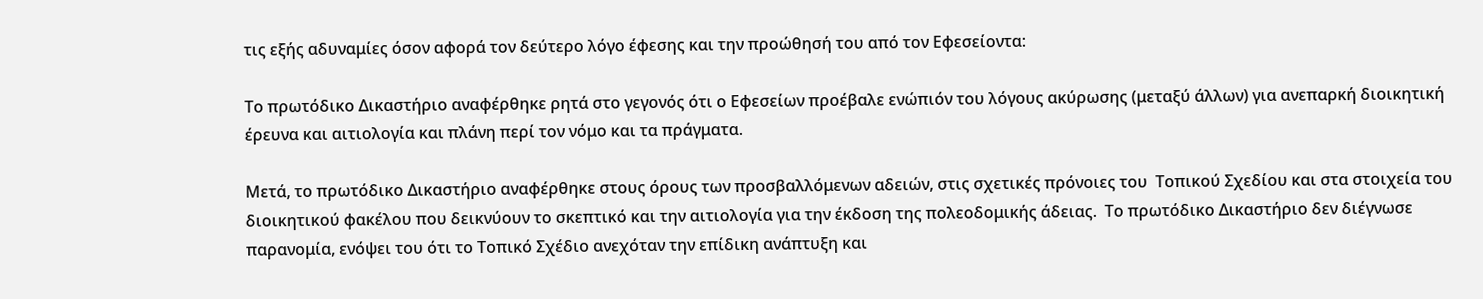τις εξής αδυναμίες όσον αφορά τον δεύτερο λόγο έφεσης και την προώθησή του από τον Εφεσείοντα:

Το πρωτόδικο Δικαστήριο αναφέρθηκε ρητά στο γεγονός ότι ο Εφεσείων προέβαλε ενώπιόν του λόγους ακύρωσης (μεταξύ άλλων) για ανεπαρκή διοικητική έρευνα και αιτιολογία και πλάνη περί τον νόμο και τα πράγματα.

Μετά, το πρωτόδικο Δικαστήριο αναφέρθηκε στους όρους των προσβαλλόμενων αδειών, στις σχετικές πρόνοιες του  Τοπικού Σχεδίου και στα στοιχεία του διοικητικού φακέλου που δεικνύουν το σκεπτικό και την αιτιολογία για την έκδοση της πολεοδομικής άδειας.  Το πρωτόδικο Δικαστήριο δεν διέγνωσε παρανομία, ενόψει του ότι το Τοπικό Σχέδιο ανεχόταν την επίδικη ανάπτυξη και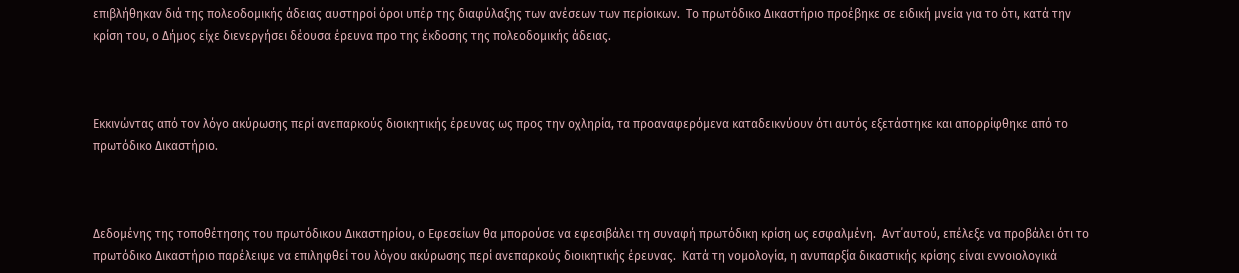επιβλήθηκαν διά της πολεοδομικής άδειας αυστηροί όροι υπέρ της διαφύλαξης των ανέσεων των περίοικων.  Το πρωτόδικο Δικαστήριο προέβηκε σε ειδική μνεία για το ότι, κατά την κρίση του, ο Δήμος είχε διενεργήσει δέουσα έρευνα προ της έκδοσης της πολεοδομικής άδειας.



Εκκινώντας από τον λόγο ακύρωσης περί ανεπαρκούς διοικητικής έρευνας ως προς την οχληρία, τα προαναφερόμενα καταδεικνύουν ότι αυτός εξετάστηκε και απορρίφθηκε από το πρωτόδικο Δικαστήριο.



Δεδομένης της τοποθέτησης του πρωτόδικου Δικαστηρίου, ο Εφεσείων θα μπορούσε να εφεσιβάλει τη συναφή πρωτόδικη κρίση ως εσφαλμένη.  Αντ΄αυτού, επέλεξε να προβάλει ότι το πρωτόδικο Δικαστήριο παρέλειψε να επιληφθεί του λόγου ακύρωσης περί ανεπαρκούς διοικητικής έρευνας.  Κατά τη νομολογία, η ανυπαρξία δικαστικής κρίσης είναι εννοιολογικά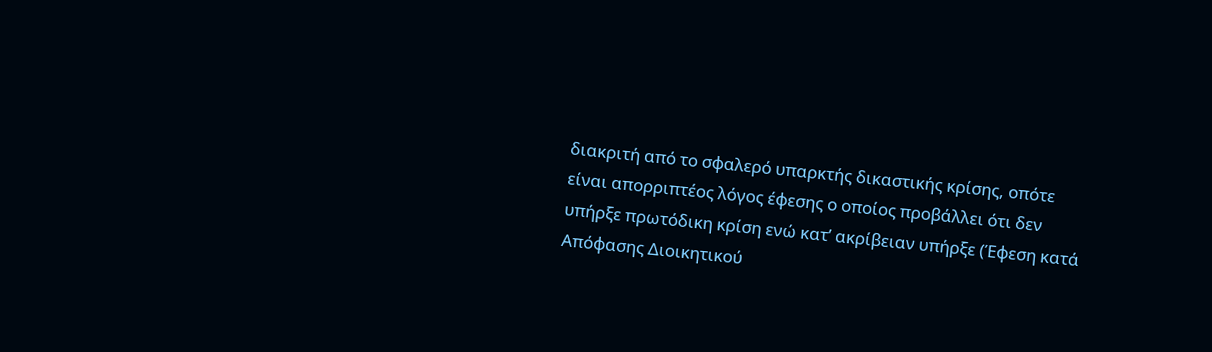διακριτή από το σφαλερό υπαρκτής δικαστικής κρίσης, οπότε είναι απορριπτέος λόγος έφεσης ο οποίος προβάλλει ότι δεν υπήρξε πρωτόδικη κρίση ενώ κατ’ ακρίβειαν υπήρξε (Έφεση κατά Απόφασης Διοικητικού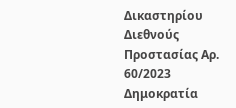Δικαστηρίου Διεθνούς Προστασίας Αρ. 60/2023 Δημοκρατία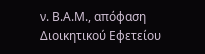ν. Β.Α.Μ., απόφαση  Διοικητικού Εφετείου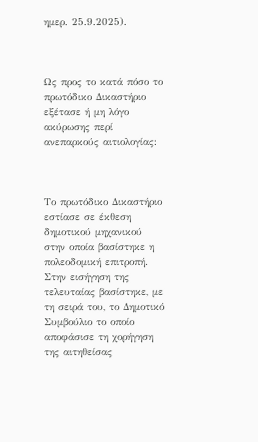ημερ. 25.9.2025).



Ως προς το κατά πόσο το πρωτόδικο Δικαστήριο εξέτασε ή μη λόγο ακύρωσης περί ανεπαρκούς αιτιολογίας:



Το πρωτόδικο Δικαστήριο εστίασε σε έκθεση δημοτικού μηχανικού στην οποία βασίστηκε η πολεοδομική επιτροπή.  Στην εισήγηση της τελευταίας βασίστηκε, με τη σειρά του, το Δημοτικό Συμβούλιο το οποίο αποφάσισε τη χορήγηση της αιτηθείσας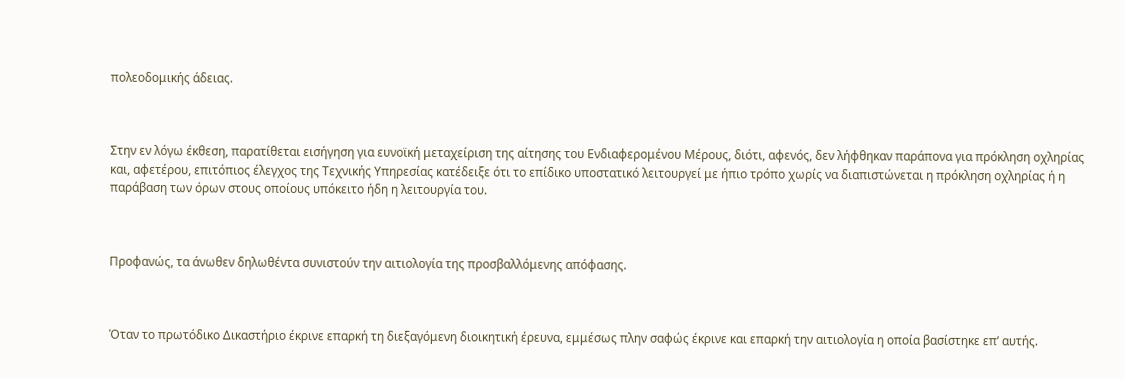πολεοδομικής άδειας.



Στην εν λόγω έκθεση, παρατίθεται εισήγηση για ευνοϊκή μεταχείριση της αίτησης του Ενδιαφερομένου Μέρους, διότι, αφενός, δεν λήφθηκαν παράπονα για πρόκληση οχληρίας και, αφετέρου, επιτόπιος έλεγχος της Τεχνικής Υπηρεσίας κατέδειξε ότι το επίδικο υποστατικό λειτουργεί με ήπιο τρόπο χωρίς να διαπιστώνεται η πρόκληση οχληρίας ή η παράβαση των όρων στους οποίους υπόκειτο ήδη η λειτουργία του.



Προφανώς, τα άνωθεν δηλωθέντα συνιστούν την αιτιολογία της προσβαλλόμενης απόφασης.



Όταν το πρωτόδικο Δικαστήριο έκρινε επαρκή τη διεξαγόμενη διοικητική έρευνα, εμμέσως πλην σαφώς έκρινε και επαρκή την αιτιολογία η οποία βασίστηκε επ’ αυτής.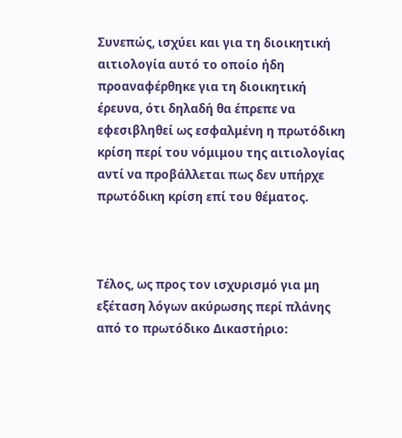Συνεπώς, ισχύει και για τη διοικητική αιτιολογία αυτό το οποίο ήδη προαναφέρθηκε για τη διοικητική έρευνα, ότι δηλαδή θα έπρεπε να εφεσιβληθεί ως εσφαλμένη η πρωτόδικη κρίση περί του νόμιμου της αιτιολογίας αντί να προβάλλεται πως δεν υπήρχε πρωτόδικη κρίση επί του θέματος.



Τέλος, ως προς τον ισχυρισμό για μη εξέταση λόγων ακύρωσης περί πλάνης από το πρωτόδικο Δικαστήριο: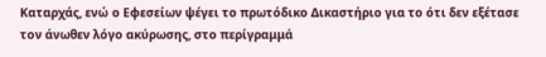Καταρχάς, ενώ ο Εφεσείων ψέγει το πρωτόδικο Δικαστήριο για το ότι δεν εξέτασε τον άνωθεν λόγο ακύρωσης, στο περίγραμμά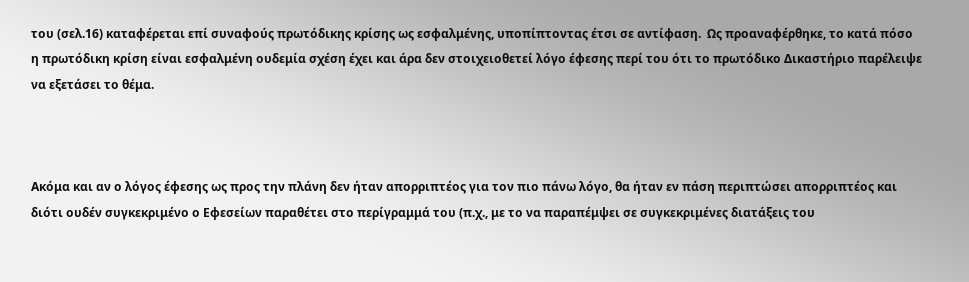του (σελ.16) καταφέρεται επί συναφούς πρωτόδικης κρίσης ως εσφαλμένης, υποπίπτοντας έτσι σε αντίφαση.  Ως προαναφέρθηκε, το κατά πόσο η πρωτόδικη κρίση είναι εσφαλμένη ουδεμία σχέση έχει και άρα δεν στοιχειοθετεί λόγο έφεσης περί του ότι το πρωτόδικο Δικαστήριο παρέλειψε να εξετάσει το θέμα.



Ακόμα και αν ο λόγος έφεσης ως προς την πλάνη δεν ήταν απορριπτέος για τον πιο πάνω λόγο, θα ήταν εν πάση περιπτώσει απορριπτέος και διότι ουδέν συγκεκριμένο ο Εφεσείων παραθέτει στο περίγραμμά του (π.χ., με το να παραπέμψει σε συγκεκριμένες διατάξεις του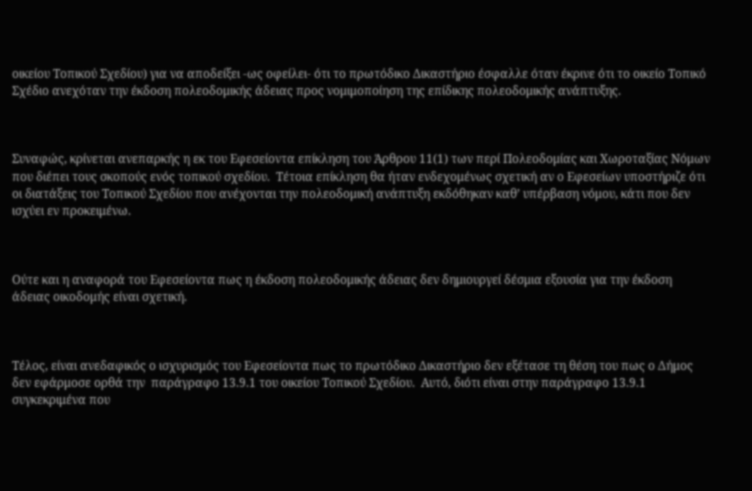οικείου Τοπικού Σχεδίου) για να αποδείξει -ως οφείλει- ότι το πρωτόδικο Δικαστήριο έσφαλλε όταν έκρινε ότι το οικείο Τοπικό Σχέδιο ανεχόταν την έκδοση πολεοδομικής άδειας προς νομιμοποίηση της επίδικης πολεοδομικής ανάπτυξης.



Συναφώς, κρίνεται ανεπαρκής η εκ του Εφεσείοντα επίκληση του Άρθρου 11(1) των περί Πολεοδομίας και Χωροταξίας Νόμων που διέπει τους σκοπούς ενός τοπικού σχεδίου.  Τέτοια επίκληση θα ήταν ενδεχομένως σχετική αν ο Εφεσείων υποστήριζε ότι οι διατάξεις του Τοπικού Σχεδίου που ανέχονται την πολεοδομική ανάπτυξη εκδόθηκαν καθ’ υπέρβαση νόμου, κάτι που δεν ισχύει εν προκειμένω.



Ούτε και η αναφορά του Εφεσείοντα πως η έκδοση πολεοδομικής άδειας δεν δημιουργεί δέσμια εξουσία για την έκδοση άδειας οικοδομής είναι σχετική.



Τέλος, είναι ανεδαφικός ο ισχυρισμός του Εφεσείοντα πως το πρωτόδικο Δικαστήριο δεν εξέτασε τη θέση του πως ο Δήμος δεν εφάρμοσε ορθά την  παράγραφο 13.9.1 του οικείου Τοπικού Σχεδίου.  Αυτό, διότι είναι στην παράγραφο 13.9.1 συγκεκριμένα που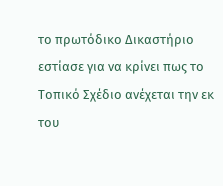το πρωτόδικο Δικαστήριο εστίασε για να κρίνει πως το Τοπικό Σχέδιο ανέχεται την εκ του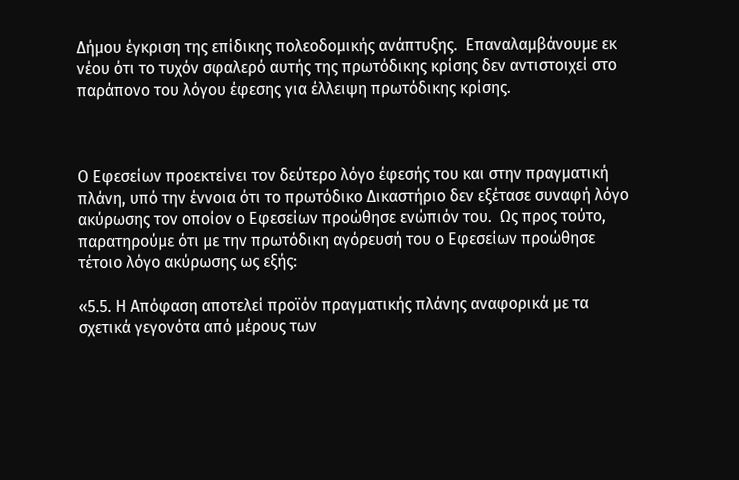Δήμου έγκριση της επίδικης πολεοδομικής ανάπτυξης.  Επαναλαμβάνουμε εκ νέου ότι το τυχόν σφαλερό αυτής της πρωτόδικης κρίσης δεν αντιστοιχεί στο παράπονο του λόγου έφεσης για έλλειψη πρωτόδικης κρίσης.



Ο Εφεσείων προεκτείνει τον δεύτερο λόγο έφεσής του και στην πραγματική πλάνη, υπό την έννοια ότι το πρωτόδικο Δικαστήριο δεν εξέτασε συναφή λόγο ακύρωσης τον οποίον ο Εφεσείων προώθησε ενώπιόν του.  Ως προς τούτο, παρατηρούμε ότι με την πρωτόδικη αγόρευσή του ο Εφεσείων προώθησε τέτοιο λόγο ακύρωσης ως εξής:

«5.5. Η Απόφαση αποτελεί προϊόν πραγματικής πλάνης αναφορικά με τα σχετικά γεγονότα από μέρους των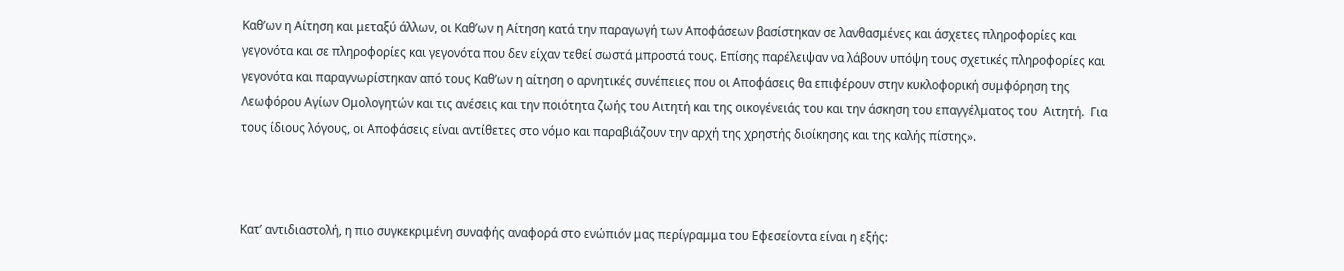Καθ’ων η Αίτηση και μεταξύ άλλων, οι Καθ’ων η Αίτηση κατά την παραγωγή των Αποφάσεων βασίστηκαν σε λανθασμένες και άσχετες πληροφορίες και γεγονότα και σε πληροφορίες και γεγονότα που δεν είχαν τεθεί σωστά μπροστά τους. Επίσης παρέλειψαν να λάβουν υπόψη τους σχετικές πληροφορίες και γεγονότα και παραγνωρίστηκαν από τους Καθ’ων η αίτηση ο αρνητικές συνέπειες που οι Αποφάσεις θα επιφέρουν στην κυκλοφορική συμφόρηση της Λεωφόρου Αγίων Ομολογητών και τις ανέσεις και την ποιότητα ζωής του Αιτητή και της οικογένειάς του και την άσκηση του επαγγέλματος του  Αιτητή.  Για τους ίδιους λόγους, οι Αποφάσεις είναι αντίθετες στο νόμο και παραβιάζουν την αρχή της χρηστής διοίκησης και της καλής πίστης».



Κατ’ αντιδιαστολή, η πιο συγκεκριμένη συναφής αναφορά στο ενώπιόν μας περίγραμμα του Εφεσείοντα είναι η εξής: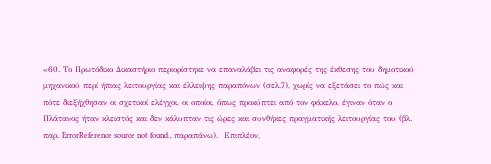«60. Το Πρωτόδικο Δικαστήριο περιορίστηκε να επαναλάβει τις αναφορές της έκθεσης του δημοτικού μηχανικού περί ήπιας λειτουργίας και έλλειψης παραπόνων (σελ.7), χωρίς να εξετάσει το πώς και πότε διεξήχθησαν οι σχετικοί ελέγχοι, οι οποίοι, όπως προκύπτει από τον φάκελο, έγιναν όταν ο Πλάτανος ήταν κλειστός και δεν κάλυπταν τις ώρες και συνθήκες πραγματικής λειτουργίας του (βλ. παρ. ErrorReference source not found., παραπάνω).  Επιπλέον,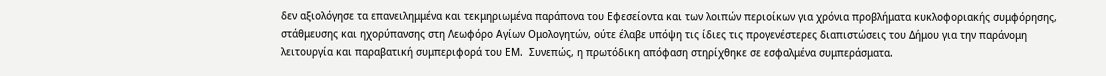δεν αξιολόγησε τα επανειλημμένα και τεκμηριωμένα παράπονα του Εφεσείοντα και των λοιπών περιοίκων για χρόνια προβλήματα κυκλοφοριακής συμφόρησης, στάθμευσης και ηχορύπανσης στη Λεωφόρο Αγίων Ομολογητών, ούτε έλαβε υπόψη τις ίδιες τις προγενέστερες διαπιστώσεις του Δήμου για την παράνομη λειτουργία και παραβατική συμπεριφορά του ΕΜ.  Συνεπώς, η πρωτόδικη απόφαση στηρίχθηκε σε εσφαλμένα συμπεράσματα.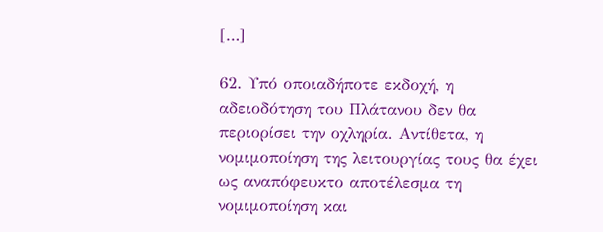[…]

62. Υπό οποιαδήποτε εκδοχή, η αδειοδότηση του Πλάτανου δεν θα περιορίσει την οχληρία. Αντίθετα, η νομιμοποίηση της λειτουργίας τους θα έχει ως αναπόφευκτο αποτέλεσμα τη νομιμοποίηση και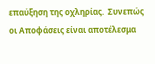επαύξηση της οχληρίας.  Συνεπώς οι Αποφάσεις είναι αποτέλεσμα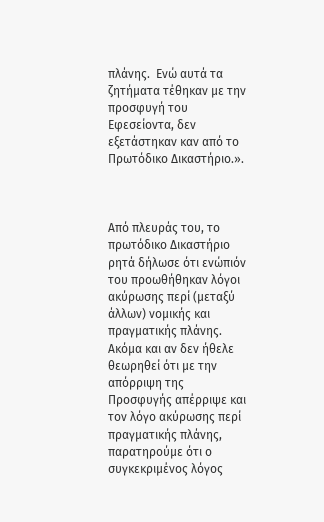πλάνης.  Ενώ αυτά τα ζητήματα τέθηκαν με την προσφυγή του Εφεσείοντα, δεν εξετάστηκαν καν από το Πρωτόδικο Δικαστήριο.».



Από πλευράς του, το πρωτόδικο Δικαστήριο ρητά δήλωσε ότι ενώπιόν του προωθήθηκαν λόγοι ακύρωσης περί (μεταξύ άλλων) νομικής και πραγματικής πλάνης.  Ακόμα και αν δεν ήθελε θεωρηθεί ότι με την απόρριψη της Προσφυγής απέρριψε και τον λόγο ακύρωσης περί πραγματικής πλάνης, παρατηρούμε ότι ο συγκεκριμένος λόγος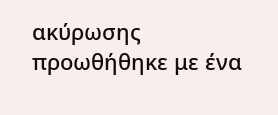ακύρωσης προωθήθηκε με ένα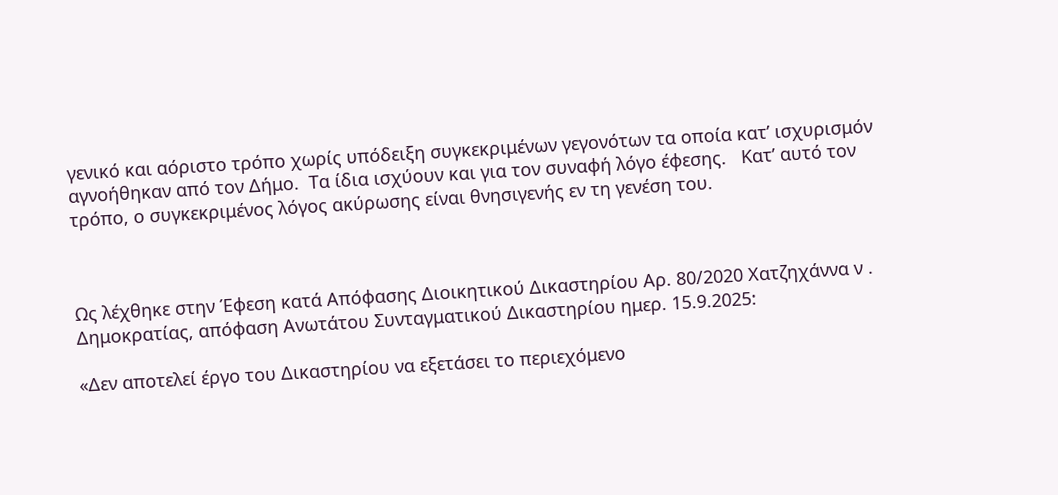γενικό και αόριστο τρόπο χωρίς υπόδειξη συγκεκριμένων γεγονότων τα οποία κατ’ ισχυρισμόν αγνοήθηκαν από τον Δήμο.  Τα ίδια ισχύουν και για τον συναφή λόγο έφεσης.   Κατ’ αυτό τον τρόπο, ο συγκεκριμένος λόγος ακύρωσης είναι θνησιγενής εν τη γενέση του.



Ως λέχθηκε στην Έφεση κατά Απόφασης Διοικητικού Δικαστηρίου Αρ. 80/2020 Χατζηχάννα ν . Δημοκρατίας, απόφαση Ανωτάτου Συνταγματικού Δικαστηρίου ημερ. 15.9.2025:

«Δεν αποτελεί έργο του Δικαστηρίου να εξετάσει το περιεχόμενο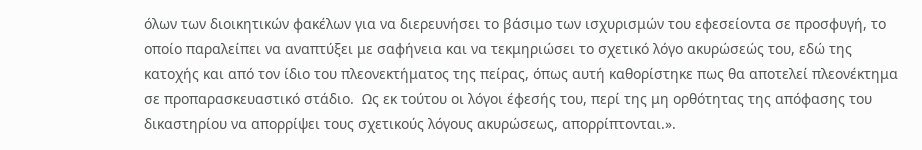όλων των διοικητικών φακέλων για να διερευνήσει το βάσιμο των ισχυρισμών του εφεσείοντα σε προσφυγή, το οποίο παραλείπει να αναπτύξει με σαφήνεια και να τεκμηριώσει το σχετικό λόγο ακυρώσεώς του, εδώ της κατοχής και από τον ίδιο του πλεονεκτήματος της πείρας, όπως αυτή καθορίστηκε πως θα αποτελεί πλεονέκτημα σε προπαρασκευαστικό στάδιο.  Ως εκ τούτου οι λόγοι έφεσής του, περί της μη ορθότητας της απόφασης του δικαστηρίου να απορρίψει τους σχετικούς λόγους ακυρώσεως, απορρίπτονται.».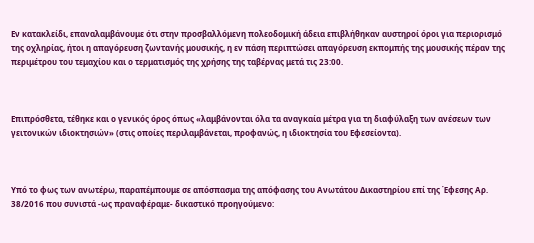Εν κατακλείδι, επαναλαμβάνουμε ότι στην προσβαλλόμενη πολεοδομική άδεια επιβλήθηκαν αυστηροί όροι για περιορισμό της οχληρίας, ήτοι η απαγόρευση ζωντανής μουσικής, η εν πάση περιπτώσει απαγόρευση εκπομπής της μουσικής πέραν της περιμέτρου του τεμαχίου και ο τερματισμός της χρήσης της ταβέρνας μετά τις 23:00.



Επιπρόσθετα, τέθηκε και ο γενικός όρος όπως «λαμβάνονται όλα τα αναγκαία μέτρα για τη διαφύλαξη των ανέσεων των γειτονικών ιδιοκτησιών» (στις οποίες περιλαμβάνεται, προφανώς, η ιδιοκτησία του Εφεσείοντα).



Υπό το φως των ανωτέρω, παραπέμπουμε σε απόσπασμα της απόφασης του Ανωτάτου Δικαστηρίου επί της Έφεσης Αρ. 38/2016 που συνιστά -ως πραναφέραμε- δικαστικό προηγούμενο: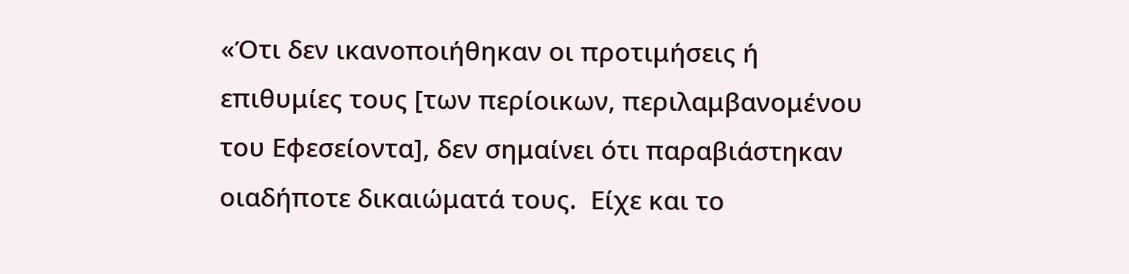«Ότι δεν ικανοποιήθηκαν οι προτιμήσεις ή επιθυμίες τους [των περίοικων, περιλαμβανομένου του Εφεσείοντα], δεν σημαίνει ότι παραβιάστηκαν οιαδήποτε δικαιώματά τους.  Είχε και το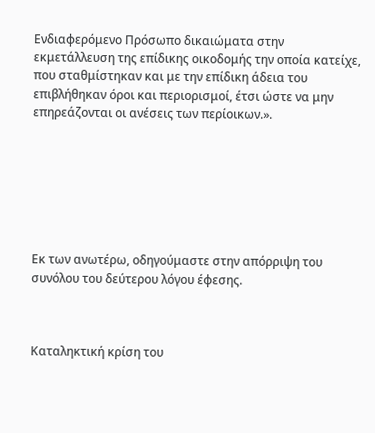Ενδιαφερόμενο Πρόσωπο δικαιώματα στην εκμετάλλευση της επίδικης οικοδομής την οποία κατείχε, που σταθμίστηκαν και με την επίδικη άδεια του επιβλήθηκαν όροι και περιορισμοί, έτσι ώστε να μην επηρεάζονται οι ανέσεις των περίοικων.».







Εκ των ανωτέρω, οδηγούμαστε στην απόρριψη του συνόλου του δεύτερου λόγου έφεσης.



Καταληκτική κρίση του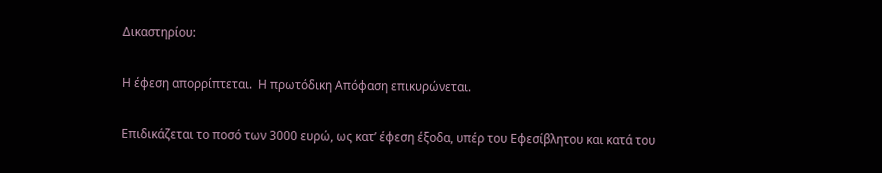Δικαστηρίου:

Η έφεση απορρίπτεται.  Η πρωτόδικη Απόφαση επικυρώνεται.

Επιδικάζεται το ποσό των 3000 ευρώ, ως κατ’ έφεση έξοδα, υπέρ του Εφεσίβλητου και κατά του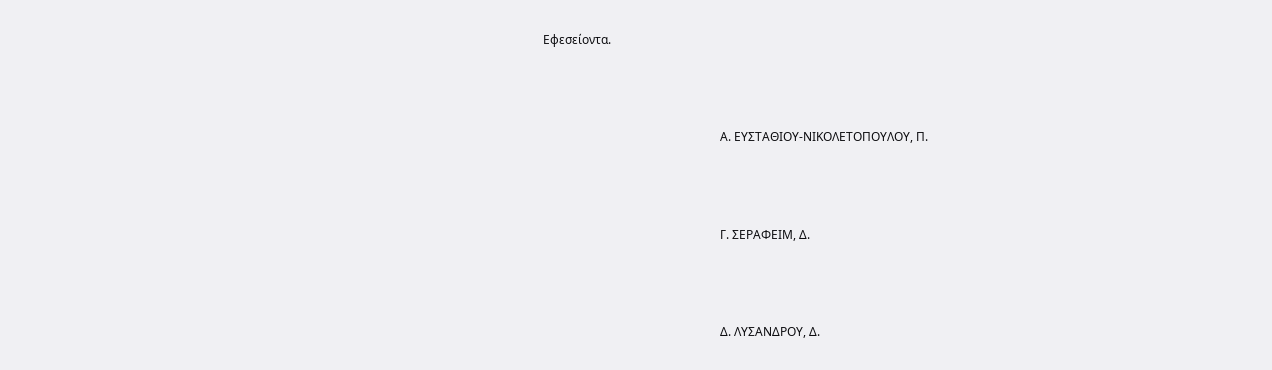Εφεσείοντα.



                                                           Α. ΕΥΣΤΑΘΙΟΥ-ΝΙΚΟΛΕΤΟΠΟΥΛΟΥ, Π.



                                                           Γ. ΣΕΡΑΦΕΙΜ, Δ.



                                                           Δ. ΛΥΣΑΝΔΡΟΥ, Δ.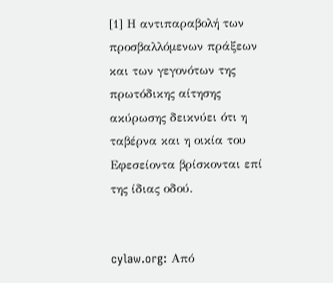[1] Η αντιπαραβολή των προσβαλλόμενων πράξεων και των γεγονότων της πρωτόδικης αίτησης ακύρωσης δεικνύει ότι η ταβέρνα και η οικία του Εφεσείοντα βρίσκονται επί της ίδιας οδού.


cylaw.org: Από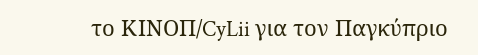το ΚΙΝOΠ/CyLii για τον Παγκύπριο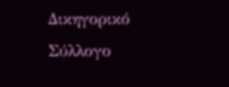Δικηγορικό Σύλλογο